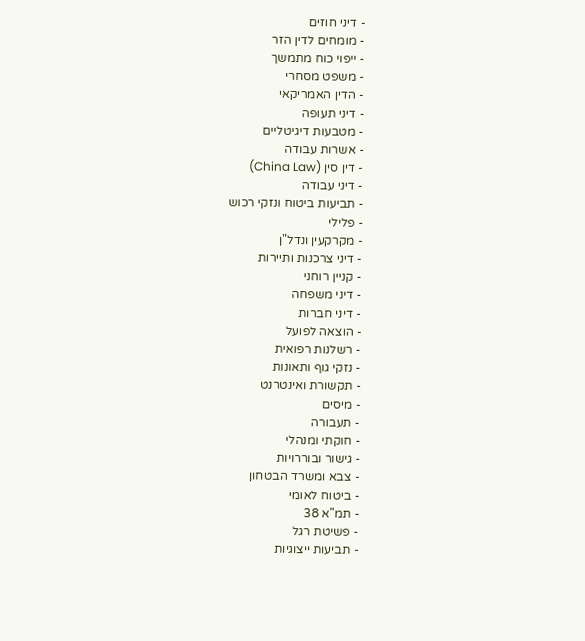- דיני חוזים
- מומחים לדין הזר
- ייפוי כוח מתמשך
- משפט מסחרי
- הדין האמריקאי
- דיני תעופה
- מטבעות דיגיטליים
- אשרות עבודה
- דין סין (China Law)
- דיני עבודה
- תביעות ביטוח ונזקי רכוש
- פלילי
- מקרקעין ונדל"ן
- דיני צרכנות ותיירות
- קניין רוחני
- דיני משפחה
- דיני חברות
- הוצאה לפועל
- רשלנות רפואית
- נזקי גוף ותאונות
- תקשורת ואינטרנט
- מיסים
- תעבורה
- חוקתי ומנהלי
- גישור ובוררויות
- צבא ומשרד הבטחון
- ביטוח לאומי
- תמ"א 38
- פשיטת רגל
- תביעות ייצוגיות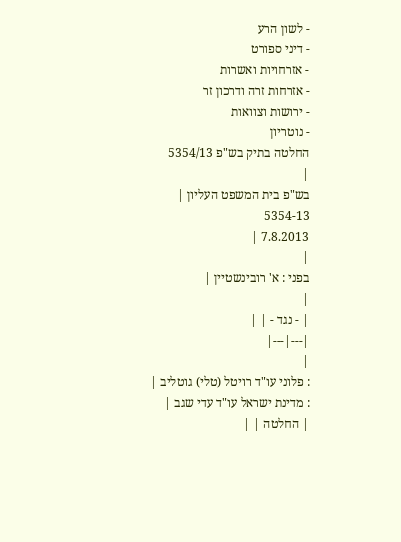- לשון הרע
- דיני ספורט
- אזרחויות ואשרות
- אזרחות זרה ודרכון זר
- ירושות וצוואות
- נוטריון
החלטה בתיק בש"פ 5354/13
|
בש"פ בית המשפט העליון |
5354-13
7.8.2013 |
|
בפני : א' רובינשטיין |
|
| - נגד - | |
|---|---|
|
: פלוני עו"ד רויטל (טלי) גוטליב |
: מדינת ישראל עו"ד עדי שגב |
| החלטה | |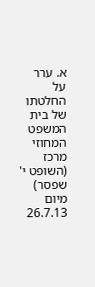א. ערר על החלטתו של בית המשפט המחוזי מרכז (השופט י' שפסר) מיום 26.7.13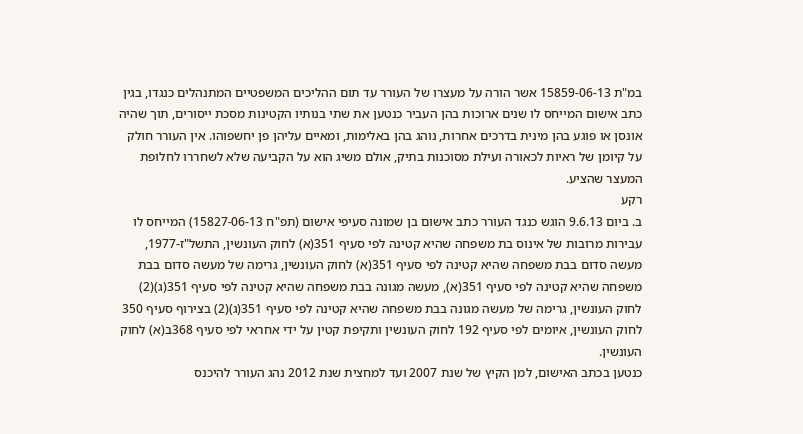במ"ת 15859-06-13 אשר הורה על מעצרו של העורר עד תום ההליכים המשפטיים המתנהלים כנגדו, בגין כתב אישום המייחס לו שנים ארוכות בהן העביר כנטען את שתי בנותיו הקטינות מסכת ייסורים, תוך שהיה אונסן או פוגע בהן מינית בדרכים אחרות, נוהג בהן באלימות, ומאיים עליהן פן יחשפוהו. אין העורר חולק על קיומן של ראיות לכאורה ועילת מסוכנות בתיק, אולם משיג הוא על הקביעה שלא לשחררו לחלופת המעצר שהציע.
רקע
ב. ביום 9.6.13 הוגש כנגד העורר כתב אישום בן שמונה סעיפי אישום (תפ"ח 15827-06-13) המייחס לו עבירות מרובות של אינוס בת משפחה שהיא קטינה לפי סעיף 351(א) לחוק העונשין, התשל"ז-1977, מעשה סדום בבת משפחה שהיא קטינה לפי סעיף 351(א) לחוק העונשין, גרימה של מעשה סדום בבת משפחה שהיא קטינה לפי סעיף 351(א), מעשה מגונה בבת משפחה שהיא קטינה לפי סעיף 351(ג)(2) לחוק העונשין, גרימה של מעשה מגונה בבת משפחה שהיא קטינה לפי סעיף 351(ג)(2) בצירוף סעיף 350 לחוק העונשין, איומים לפי סעיף 192 לחוק העונשין ותקיפת קטין על ידי אחראי לפי סעיף 368ב(א) לחוק העונשין.
כנטען בכתב האישום, למן הקיץ של שנת 2007 ועד למחצית שנת 2012 נהג העורר להיכנס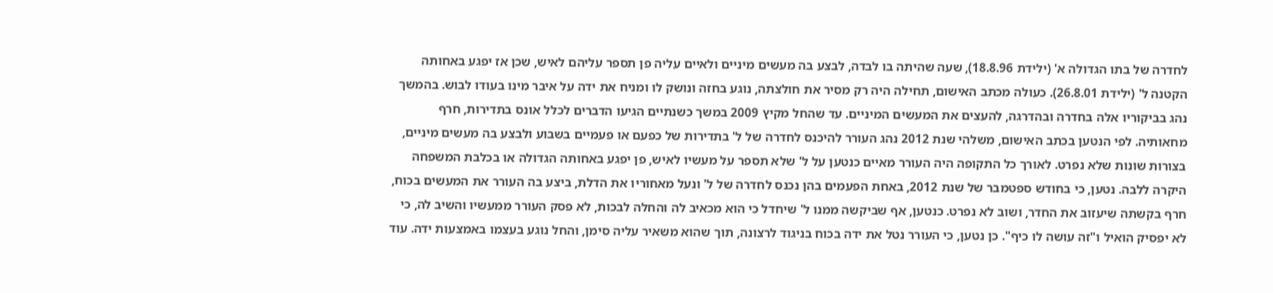לחדרה של בתו הגדולה א' (ילידת 18.8.96), שעה שהיתה בו לבדה, לבצע בה מעשים מיניים ולאיים עליה פן תספר עליהם לאיש, שכן אז יפגע באחותה הקטנה ל' (ילידת 26.8.01). כעולה מכתב האישום, תחילה היה רק מסיר את חולצתה, נוגע בחזה ונושק לו ומניח את ידה על איבר מינו בעודו לבוש. בהמשך נהג בביקוריו אלה בחדרה ובהדרגה, להעצים את המעשים המיניים. עד שהחל מקיץ 2009 במשך כשנתיים הגיעו הדברים לכלל אונס בתדירות, חרף מחאותיה. לפי הנטען בכתב האישום, משלהי שנת 2012 נהג העורר להיכנס לחדרה של ל' בתדירות של כפעם או פעמיים בשבוע ולבצע בה מעשים מיניים, בצורות שונות שלא נפרט. לאורך כל התקופה היה העורר מאיים כנטען על ל' שלא תספר על מעשיו לאיש, פן יפגע באחותה הגדולה או בכלבת המשפחה היקרה ללבה. נטען, כי בחודש ספטמבר של שנת 2012, באחת הפעמים בהן נכנס לחדרה של ל' ונעל מאחוריו את הדלת, ביצע בה העורר את המעשים בכוח, חרף בקשתה שיעזוב את החדר, ושוב לא נפרט. כנטען, אף שביקשה ממנו ל' שיחדל כי הוא מכאיב לה והחלה לבכות, לא פסק העורר ממעשיו והשיב לה, כי לא יפסיק הואיל ו"זה עושה לו כיף". כן נטען, כי העורר נטל את ידה בכוח בניגוד לרצונה, תוך שהוא משאיר עליה סימן, והחל נוגע בעצמו באמצעות ידה. עוד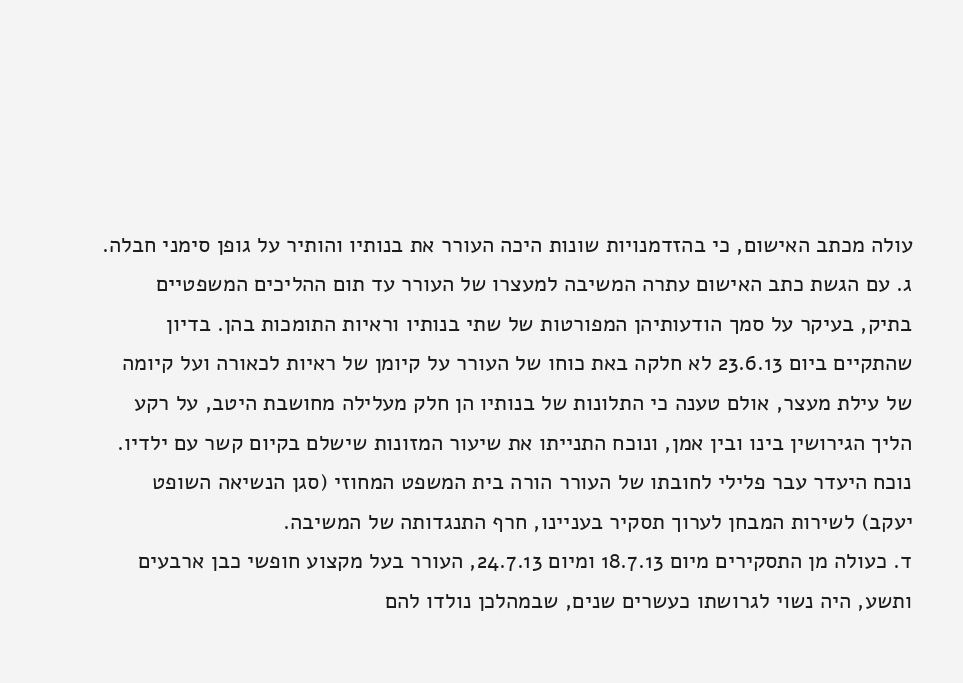עולה מכתב האישום, כי בהזדמנויות שונות היכה העורר את בנותיו והותיר על גופן סימני חבלה.
ג. עם הגשת כתב האישום עתרה המשיבה למעצרו של העורר עד תום ההליכים המשפטיים בתיק, בעיקר על סמך הודעותיהן המפורטות של שתי בנותיו וראיות התומכות בהן. בדיון שהתקיים ביום 23.6.13 לא חלקה באת כוחו של העורר על קיומן של ראיות לכאורה ועל קיומה של עילת מעצר, אולם טענה כי התלונות של בנותיו הן חלק מעלילה מחושבת היטב, על רקע הליך הגירושין בינו ובין אמן, ונוכח התנייתו את שיעור המזונות שישלם בקיום קשר עם ילדיו. נוכח היעדר עבר פלילי לחובתו של העורר הורה בית המשפט המחוזי (סגן הנשיאה השופט יעקב) לשירות המבחן לערוך תסקיר בעניינו, חרף התנגדותה של המשיבה.
ד. כעולה מן התסקירים מיום 18.7.13 ומיום 24.7.13, העורר בעל מקצוע חופשי כבן ארבעים ותשע, היה נשוי לגרושתו כעשרים שנים, שבמהלכן נולדו להם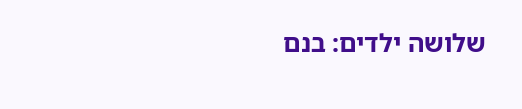שלושה ילדים: בנם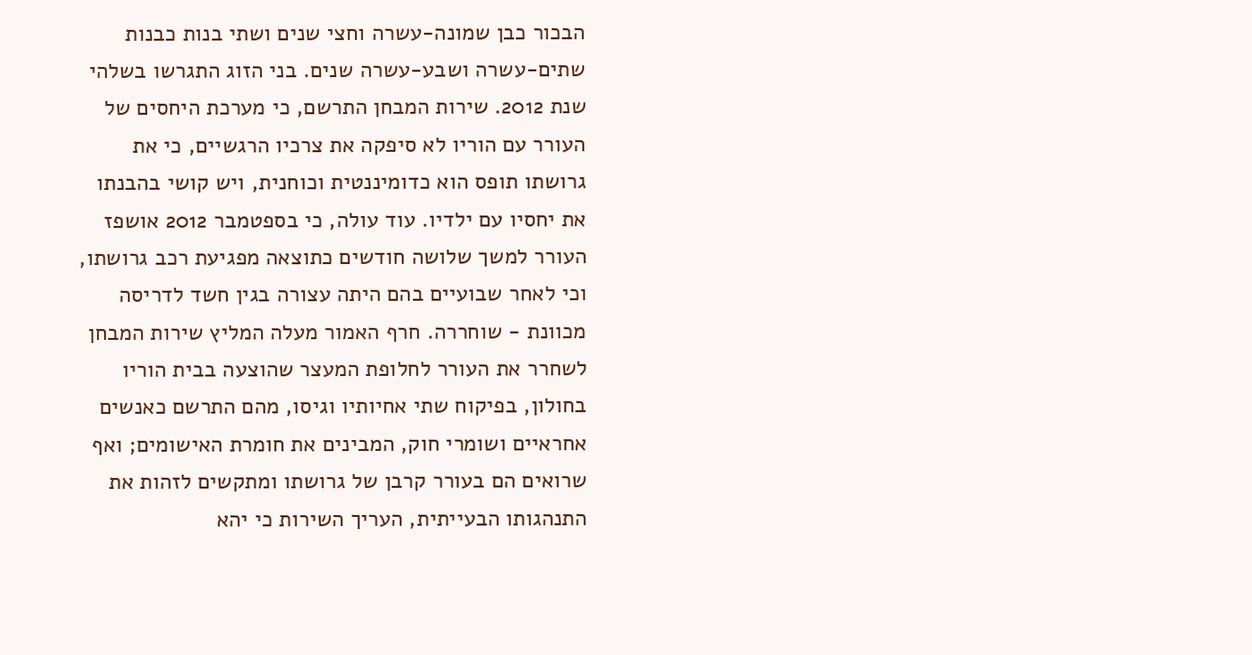הבכור כבן שמונה-עשרה וחצי שנים ושתי בנות כבנות שתים-עשרה ושבע-עשרה שנים. בני הזוג התגרשו בשלהי שנת 2012. שירות המבחן התרשם, כי מערכת היחסים של העורר עם הוריו לא סיפקה את צרכיו הרגשיים, כי את גרושתו תופס הוא כדומיננטית וכוחנית, ויש קושי בהבנתו את יחסיו עם ילדיו. עוד עולה, כי בספטמבר 2012 אושפז העורר למשך שלושה חודשים כתוצאה מפגיעת רכב גרושתו, וכי לאחר שבועיים בהם היתה עצורה בגין חשד לדריסה מכוונת - שוחררה. חרף האמור מעלה המליץ שירות המבחן לשחרר את העורר לחלופת המעצר שהוצעה בבית הוריו בחולון, בפיקוח שתי אחיותיו וגיסו, מהם התרשם כאנשים אחראיים ושומרי חוק, המבינים את חומרת האישומים; ואף שרואים הם בעורר קרבן של גרושתו ומתקשים לזהות את התנהגותו הבעייתית, העריך השירות כי יהא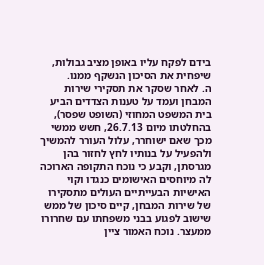בידם לפקח עליו באופן מציב גבולות, שיפחית את הסיכון הנשקף ממנו.
ה. לאחר שסקר את תסקירי שירות המבחן ועמד על טענות הצדדים הביע בית המשפט המחוזי (השופט שפסר), בהחלטתו מיום 26.7.13, חשש ממשי מכך שאם ישוחרר, עלול העורר להמשיך ולהפעיל על בנותיו לחץ לחזור בהן מגרסתן, וקבע כי נוכח התקופה הארוכה לה מיוחסים האישומים כנגדו וקוי האישיות הבעייתיים העולים מתסקירו של שירות המבחן, קיים סיכון של ממש שישוב לפגוע בבני משפחתו עם שחרורו ממעצר. נוכח האמור ציין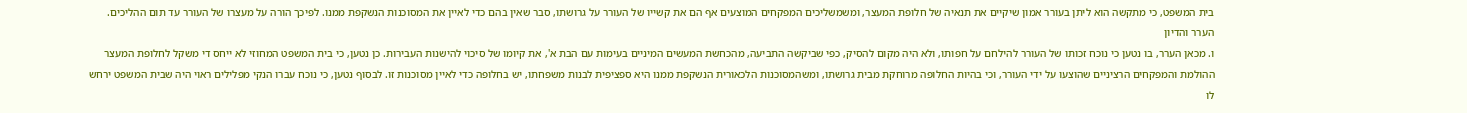בית המשפט, כי מתקשה הוא ליתן בעורר אמון שיקיים את תנאיה של חלופת המעצר, ומשמשליכים המפקחים המוצעים אף הם את קשייו של העורר על גרושתו, סבר שאין בהם כדי לאיין את המסוכנות הנשקפת ממנו. לפיכך הורה על מעצרו של העורר עד תום ההליכים.
הערר והדיון
ו. מכאן הערר, בו נטען כי נוכח זכותו של העורר להילחם על חפותו, ולא היה מקום להסיק, כפי שביקשה התביעה, מהכחשת המעשים המיניים בעימות עם הבת א', את קיומו של סיכוי להישנות העבירות. כן נטען, כי בית המשפט המחוזי לא ייחס די משקל לחלופת המעצר ההולמת והמפקחים הרציניים שהוצעו על ידי העורר, וכי בהיות החלופה מרוחקת מבית גרושתו, ומשהמסוכנות הלכאורית הנשקפת ממנו היא ספציפית לבנות משפחתו, יש בחלופה כדי לאיין מסוכנות זו. לבסוף נטען, כי נוכח עברו הנקי מפלילים ראוי היה שבית המשפט ירחש לו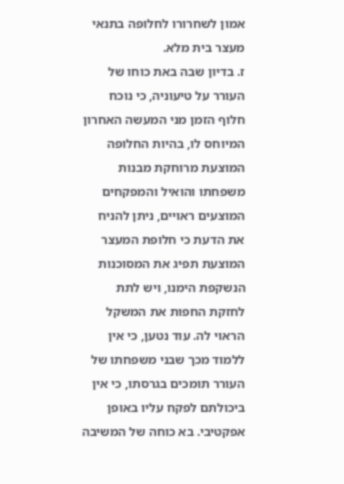אמון לשחרורו לחלופה בתנאי מעצר בית מלא.
ז. בדיון שבה באת כוחו של העורר על טיעוניה, כי נוכח חלוף הזמן מני המעשה האחרון המיוחס לו, בהיות החלופה המוצעת מרוחקת מבנות משפחתו והואיל והמפקחים המוצעים ראויים, ניתן להניח את הדעת כי חלופת המעצר המוצעת תפיג את המסוכנות הנשקפת הימנו, ויש לתת לחזקת החפות את המשקל הראוי לה. עוד נטען, כי אין ללמוד מכך שבני משפחתו של העורר תומכים בגרסתו, כי אין ביכולתם לפקח עליו באופן אפקטיבי. בא כוחה של המשיבה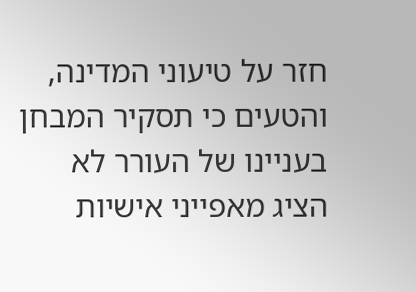חזר על טיעוני המדינה, והטעים כי תסקיר המבחן בעניינו של העורר לא הציג מאפייני אישיות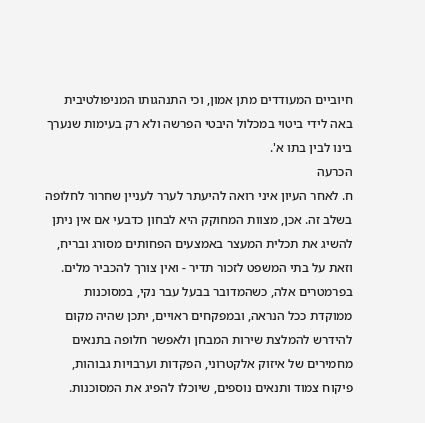חיוביים המעודדים מתן אמון, וכי התנהגותו המניפולטיבית באה לידי ביטוי במכלול היבטי הפרשה ולא רק בעימות שנערך בינו לבין בתו א'.
הכרעה
ח. לאחר העיון איני רואה להיעתר לערר לעניין שחרור לחלופה בשלב זה. אכן, מצוות המחוקק היא לבחון כדבעי אם אין ניתן להשיג את תכלית המעצר באמצעים הפחותים מסורג ובריח, וזאת על בתי המשפט לזכור תדיר - ואין צורך להכביר מלים. בפרמטרים אלה, כשהמדובר בבעל עבר נקי, במסוכנות ממוקדת ככל הנראה, ובמפקחים ראויים, יתכן שהיה מקום להידרש להמלצת שירות המבחן ולאפשר חלופה בתנאים מחמירים של איזוק אלקטרוני, הפקדות וערבויות גבוהות, פיקוח צמוד ותנאים נוספים, שיוכלו להפיג את המסוכנות.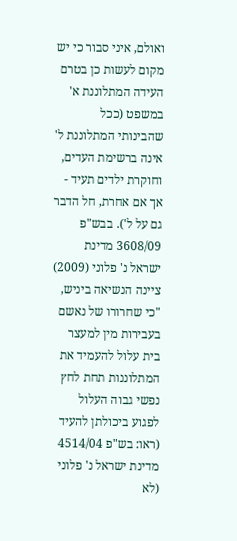ואולם, איני סבור כי יש מקום לעשות כן בטרם העידה המתלוננת א' במשפט (ככל שהבינותי המתלוננת ל' אינה ברשימת העדים, וחוקרת ילדים תעיד - אך אם אחרת, חל הדבר גם על ל'). בבש"פ 3608/09 מדינת ישראל נ' פלוני (2009) ציינה הנשיאה ביניש,
"כי שחרורו של נאשם בעבירות מין למעצר בית עלול להעמיד את המתלוננות תחת לחץ נפשי גבוה העלול לפגוע ביכולתן להעיד (ראו: בש"פ 4514/04 מדינת ישראל נ' פלוני (לא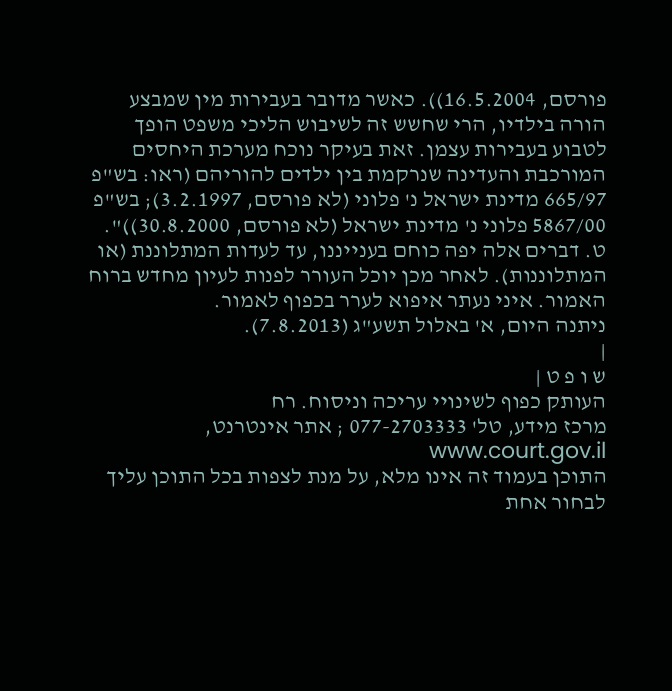פורסם, 16.5.2004)). כאשר מדובר בעבירות מין שמבצע הורה בילדיו, הרי שחשש זה לשיבוש הליכי משפט הופך לטבוע בעבירות עצמן. זאת בעיקר נוכח מערכת היחסים המורכבת והעדינה שנרקמת בין ילדים להוריהם (ראו: בש"פ 665/97 מדינת ישראל נ' פלוני (לא פורסם, 3.2.1997); בש"פ 5867/00 פלוני נ' מדינת ישראל (לא פורסם, 30.8.2000))".
ט. דברים אלה יפה כוחם בענייננו, עד לעדות המתלוננת (או המתלוננות). לאחר מכן יוכל העורר לפנות לעיון מחדש ברוח האמור. איני נעתר איפוא לערר בכפוף לאמור.
ניתנה היום, א' באלול תשע"ג (7.8.2013).
|
ש ו פ ט |
העותק כפוף לשינויי עריכה וניסוח. רח
מרכז מידע, טל' 077-2703333 ; אתר אינטרנט, www.court.gov.il
התוכן בעמוד זה אינו מלא, על מנת לצפות בכל התוכן עליך לבחור אחת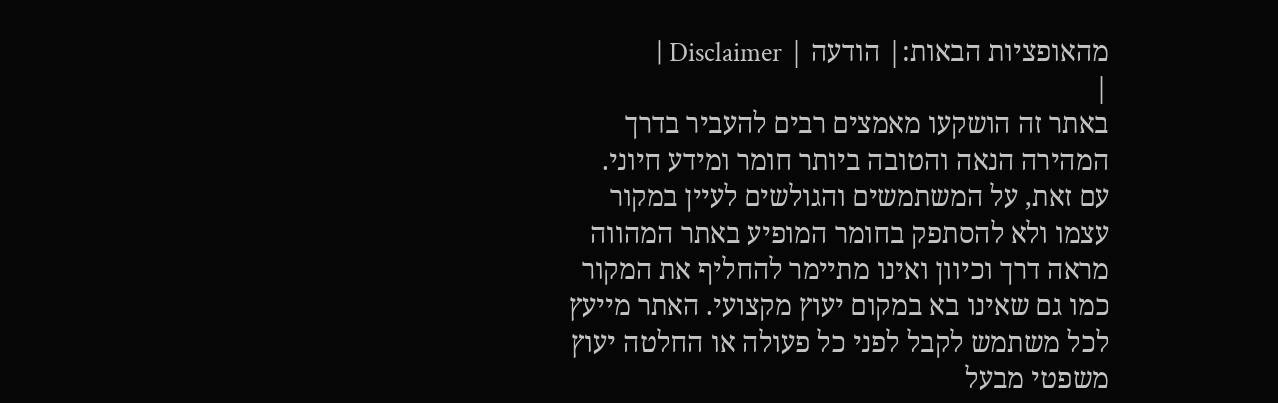מהאופציות הבאות:| הודעה | Disclaimer |
|
באתר זה הושקעו מאמצים רבים להעביר בדרך המהירה הנאה והטובה ביותר חומר ומידע חיוני. עם זאת, על המשתמשים והגולשים לעיין במקור עצמו ולא להסתפק בחומר המופיע באתר המהווה מראה דרך וכיוון ואינו מתיימר להחליף את המקור כמו גם שאינו בא במקום יעוץ מקצועי. האתר מייעץ לכל משתמש לקבל לפני כל פעולה או החלטה יעוץ משפטי מבעל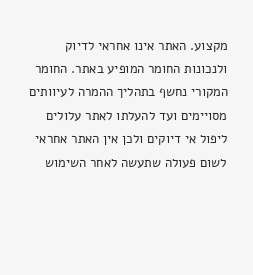מקצוע. האתר אינו אחראי לדיוק ולנכונות החומר המופיע באתר. החומר המקורי נחשף בתהליך ההמרה לעיוותים מסויימים ועד להעלתו לאתר עלולים ליפול אי דיוקים ולכן אין האתר אחראי לשום פעולה שתעשה לאחר השימוש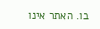בו. האתר אינו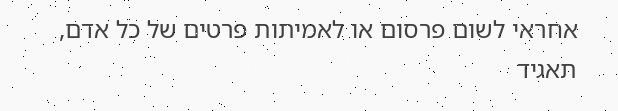אחראי לשום פרסום או לאמיתות פרטים של כל אדם, תאגיד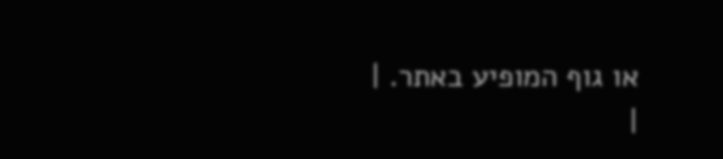או גוף המופיע באתר. |
|